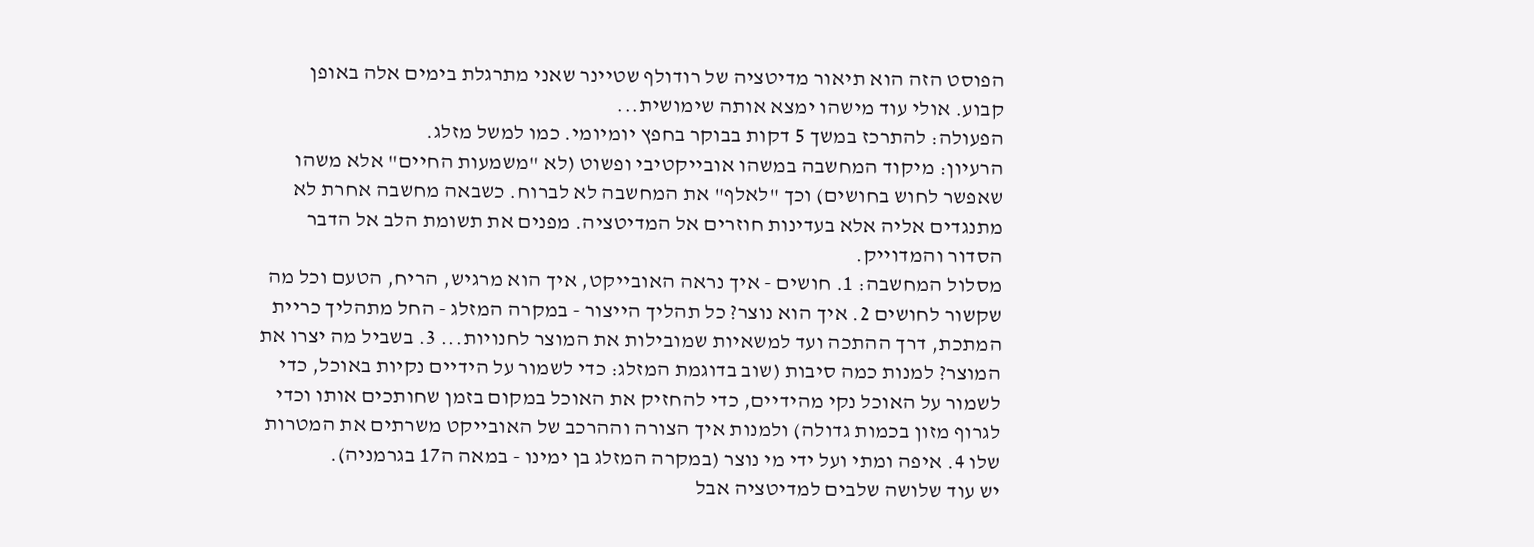הפוסט הזה הוא תיאור מדיטציה של רודולף שטיינר שאני מתרגלת בימים אלה באופן קבוע. אולי עוד מישהו ימצא אותה שימושית...
הפעולה: להתרכז במשך 5 דקות בבוקר בחפץ יומיומי. כמו למשל מזלג.
הרעיון: מיקוד המחשבה במשהו אובייקטיבי ופשוט (לא "משמעות החיים" אלא משהו שאפשר לחוש בחושים) וכך "לאלף" את המחשבה לא לברוח. כשבאה מחשבה אחרת לא מתנגדים אליה אלא בעדינות חוזרים אל המדיטציה. מפנים את תשומת הלב אל הדבר הסדור והמדוייק.
מסלול המחשבה: 1. חושים - איך נראה האובייקט, איך הוא מרגיש, הריח, הטעם וכל מה שקשור לחושים 2. איך הוא נוצר? כל תהליך הייצור - במקרה המזלג - החל מתהליך כריית המתכת, דרך ההתכה ועד למשאיות שמובילות את המוצר לחנויות... 3. בשביל מה יצרו את המוצר? למנות כמה סיבות (שוב בדוגמת המזלג: כדי לשמור על הידיים נקיות באוכל, כדי לשמור על האוכל נקי מהידיים, כדי להחזיק את האוכל במקום בזמן שחותכים אותו וכדי לגרוף מזון בכמות גדולה) ולמנות איך הצורה וההרכב של האובייקט משרתים את המטרות שלו 4. איפה ומתי ועל ידי מי נוצר (במקרה המזלג בן ימינו - במאה ה17 בגרמניה).
יש עוד שלושה שלבים למדיטציה אבל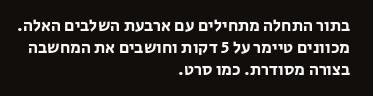בתור התחלה מתחילים עם ארבעת השלבים האלה.
מכוונים טיימר על 5 דקות וחושבים את המחשבה בצורה מסודרת. כמו סרט.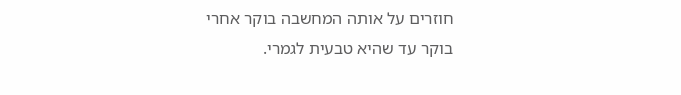חוזרים על אותה המחשבה בוקר אחרי בוקר עד שהיא טבעית לגמרי.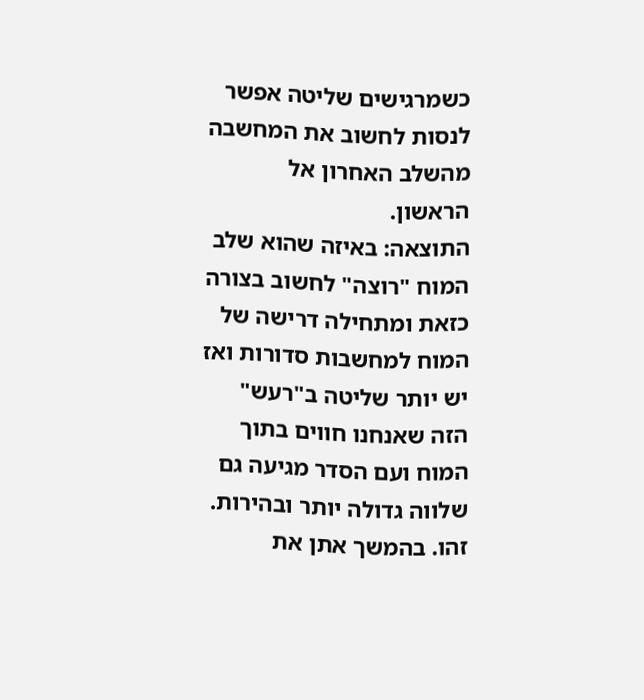כשמרגישים שליטה אפשר לנסות לחשוב את המחשבה מהשלב האחרון אל הראשון.
התוצאה: באיזה שהוא שלב המוח "רוצה" לחשוב בצורה כזאת ומתחילה דרישה של המוח למחשבות סדורות ואז יש יותר שליטה ב"רעש" הזה שאנחנו חווים בתוך המוח ועם הסדר מגיעה גם שלווה גדולה יותר ובהירות.
זהו. בהמשך אתן את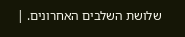שלושת השלבים האחרונים. |